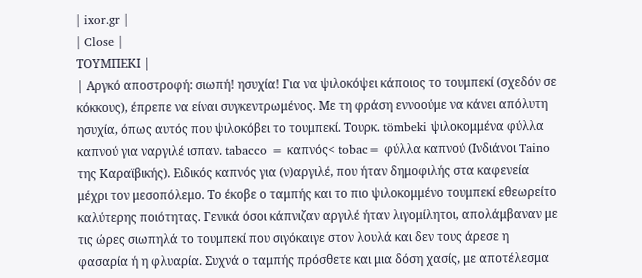| ixor.gr |
| Close |
ΤΟΥΜΠΕΚΙ |
| Αργκό αποστροφή: σιωπή! ησυχία! Για να ψιλοκόψει κάποιος το τουμπεκί (σχεδόν σε κόκκους), έπρεπε να είναι συγκεντρωμένος. Με τη φράση εννοούμε να κάνει απόλυτη ησυχία, όπως αυτός που ψιλοκόβει το τουμπεκί. Τουρκ. tömbeki ψιλοκομμένα φύλλα καπνού για ναργιλέ ισπαν. tabacco = καπνός< tobac= φύλλα καπνού (Ινδιάνοι Taino της Καραϊβικής). Ειδικός καπνός για (ν)αργιλέ, που ήταν δημοφιλής στα καφενεία μέχρι τον μεσοπόλεμο. Το έκοβε ο ταμπής και το πιο ψιλοκομμένο τουμπεκί εθεωρείτο καλύτερης ποιότητας. Γενικά όσοι κάπνιζαν αργιλέ ήταν λιγομίλητοι, απολάμβαναν με τις ώρες σιωπηλά το τουμπεκί που σιγόκαιγε στον λουλά και δεν τους άρεσε η φασαρία ή η φλυαρία. Συχνά ο ταμπής πρόσθετε και μια δόση χασίς, με αποτέλεσμα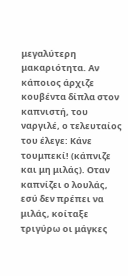μεγαλύτερη μακαριότητα. Αν κάποιος άρχιζε κουβέντα δίπλα στον καπνιστή, του ναργιλέ, ο τελευταίος του έλεγε: Κάνε τουμπεκί! (κάπνιζε και μη μιλάς). Οταν καπνίζει ο λουλάς, εσύ δεν πρέπει να μιλάς, κοίταξε τριγύρω οι μάγκες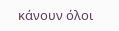κάνουν όλοι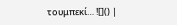τουμπεκί… ![]() |